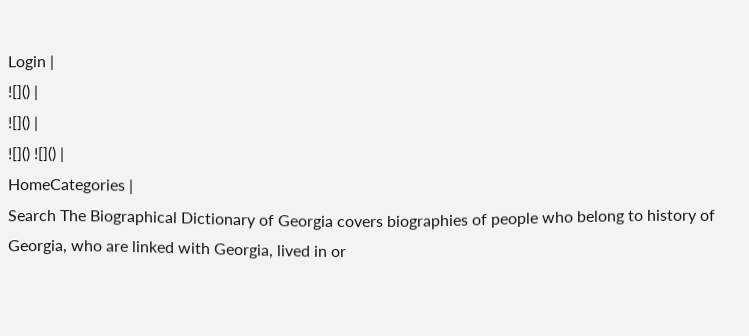Login |
![]() |
![]() |
![]() ![]() |
HomeCategories |
Search The Biographical Dictionary of Georgia covers biographies of people who belong to history of Georgia, who are linked with Georgia, lived in or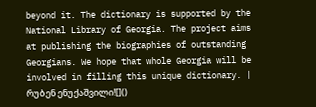beyond it. The dictionary is supported by the National Library of Georgia. The project aims at publishing the biographies of outstanding Georgians. We hope that whole Georgia will be involved in filling this unique dictionary. |
რუბენ ენუქაშვილი![]()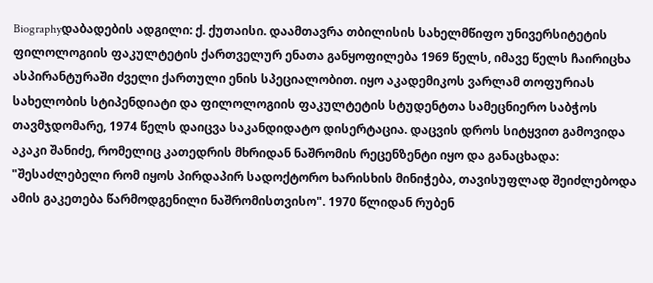Biographyდაბადების ადგილი: ქ. ქუთაისი. დაამთავრა თბილისის სახელმწიფო უნივერსიტეტის ფილოლოგიის ფაკულტეტის ქართველურ ენათა განყოფილება 1969 წელს, იმავე წელს ჩაირიცხა ასპირანტურაში ძველი ქართული ენის სპეციალობით. იყო აკადემიკოს ვარლამ თოფურიას სახელობის სტიპენდიატი და ფილოლოგიის ფაკულტეტის სტუდენტთა სამეცნიერო საბჭოს თავმჯდომარე, 1974 წელს დაიცვა საკანდიდატო დისერტაცია. დაცვის დროს სიტყვით გამოვიდა აკაკი შანიძე, რომელიც კათედრის მხრიდან ნაშრომის რეცენზენტი იყო და განაცხადა: "შესაძლებელი რომ იყოს პირდაპირ სადოქტორო ხარისხის მინიჭება, თავისუფლად შეიძლებოდა ამის გაკეთება წარმოდგენილი ნაშრომისთვისო". 1970 წლიდან რუბენ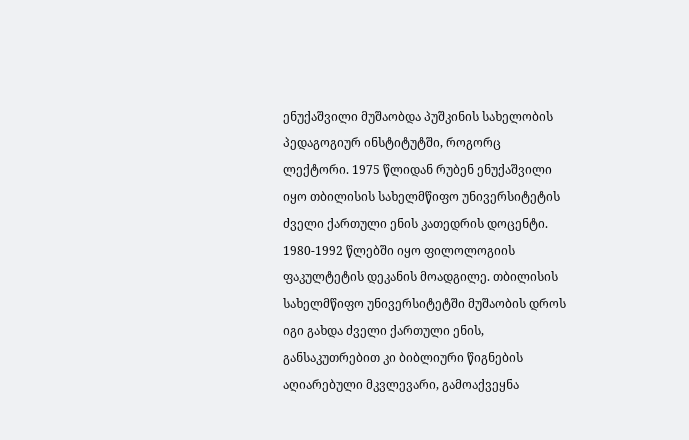ენუქაშვილი მუშაობდა პუშკინის სახელობის პედაგოგიურ ინსტიტუტში, როგორც ლექტორი. 1975 წლიდან რუბენ ენუქაშვილი იყო თბილისის სახელმწიფო უნივერსიტეტის ძველი ქართული ენის კათედრის დოცენტი. 1980-1992 წლებში იყო ფილოლოგიის ფაკულტეტის დეკანის მოადგილე. თბილისის სახელმწიფო უნივერსიტეტში მუშაობის დროს იგი გახდა ძველი ქართული ენის, განსაკუთრებით კი ბიბლიური წიგნების აღიარებული მკვლევარი, გამოაქვეყნა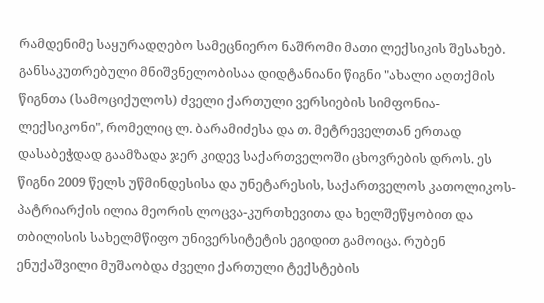რამდენიმე საყურადღებო სამეცნიერო ნაშრომი მათი ლექსიკის შესახებ. განსაკუთრებული მნიშვნელობისაა დიდტანიანი წიგნი "ახალი აღთქმის წიგნთა (სამოციქულოს) ძველი ქართული ვერსიების სიმფონია-ლექსიკონი", რომელიც ლ. ბარამიძესა და თ. მეტრეველთან ერთად დასაბეჭდად გაამზადა ჯერ კიდევ საქართველოში ცხოვრების დროს. ეს წიგნი 2009 წელს უწმინდესისა და უნეტარესის, საქართველოს კათოლიკოს-პატრიარქის ილია მეორის ლოცვა-კურთხევითა და ხელშეწყობით და თბილისის სახელმწიფო უნივერსიტეტის ეგიდით გამოიცა. რუბენ ენუქაშვილი მუშაობდა ძველი ქართული ტექსტების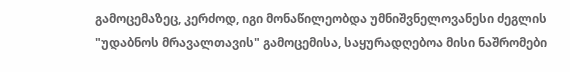გამოცემაზეც, კერძოდ, იგი მონაწილეობდა უმნიშვნელოვანესი ძეგლის "უდაბნოს მრავალთავის" გამოცემისა, საყურადღებოა მისი ნაშრომები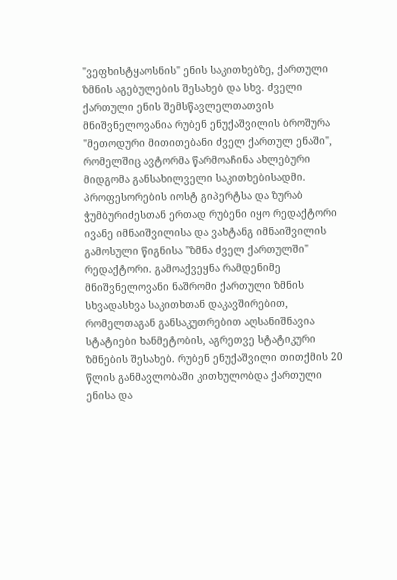"ვეფხისტყაოსნის" ენის საკითხებზე, ქართული ზმნის აგებულების შესახებ და სხვ. ძველი ქართული ენის შემსწავლელთათვის მნიშვნელოვანია რუბენ ენუქაშვილის ბროშურა "მეთოდური მითითებანი ძველ ქართულ ენაში", რომელშიც ავტორმა წარმოაჩინა ახლებური მიდგომა განსახილველი საკითხებისადმი. პროფესორების იოსტ გიპერტსა და ზურაბ ჭუმბურიძესთან ერთად რუბენი იყო რედაქტორი ივანე იმნაიშვილისა და ვახტანგ იმნაიშვილის გამოსული წიგნისა "ზმნა ძველ ქართულში" რედაქტორი. გამოაქვეყნა რამდენიმე მნიშვნელოვანი ნაშრომი ქართული ზმნის სხვადასხვა საკითხთან დაკავშირებით, რომელთაგან განსაკუთრებით აღსანიშნავია სტატიები ხანმეტობის, აგრეთვე სტატიკური ზმნების შესახებ. რუბენ ენუქაშვილი თითქმის 20 წლის განმავლობაში კითხულობდა ქართული ენისა და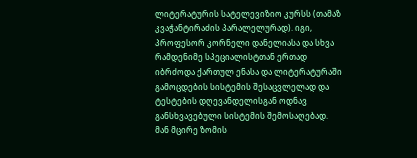ლიტერატურის სატელევიზიო კურსს (თამაზ კვაჭანტირაძის პარალელურად). იგი, პროფესორ კორნელი დანელიასა და სხვა რამდენიმე სპეციალისტთან ერთად იბრძოდა ქართულ ენასა და ლიტერატურაში გამოცდების სისტემის შესაცვლელად და ტესტების დღევანდელისგან ოდნავ განსხვავებული სისტემის შემოსაღებად. მან მცირე ზომის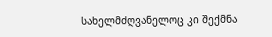სახელმძღვანელოც კი შექმნა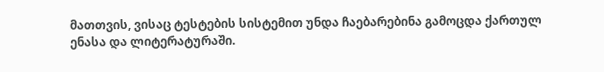მათთვის, ვისაც ტესტების სისტემით უნდა ჩაებარებინა გამოცდა ქართულ ენასა და ლიტერატურაში.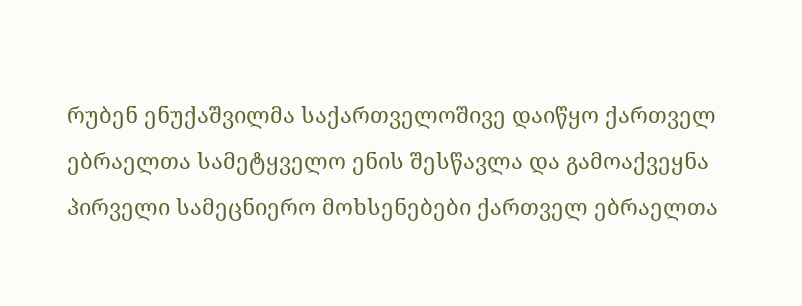რუბენ ენუქაშვილმა საქართველოშივე დაიწყო ქართველ ებრაელთა სამეტყველო ენის შესწავლა და გამოაქვეყნა პირველი სამეცნიერო მოხსენებები ქართველ ებრაელთა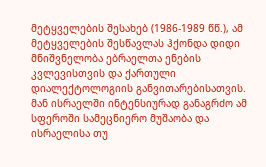მეტყველების შესახებ (1986-1989 წწ.), ამ მეტყველების შესწავლას ჰქონდა დიდი მნიშვნელობა ებრაელთა ენების კვლევისთვის და ქართული დიალექტოლოგიის განვითარებისათვის. მან ისრაელში ინტენსიურად განაგრძო ამ სფეროში სამეცნიერო მუშაობა და ისრაელისა თუ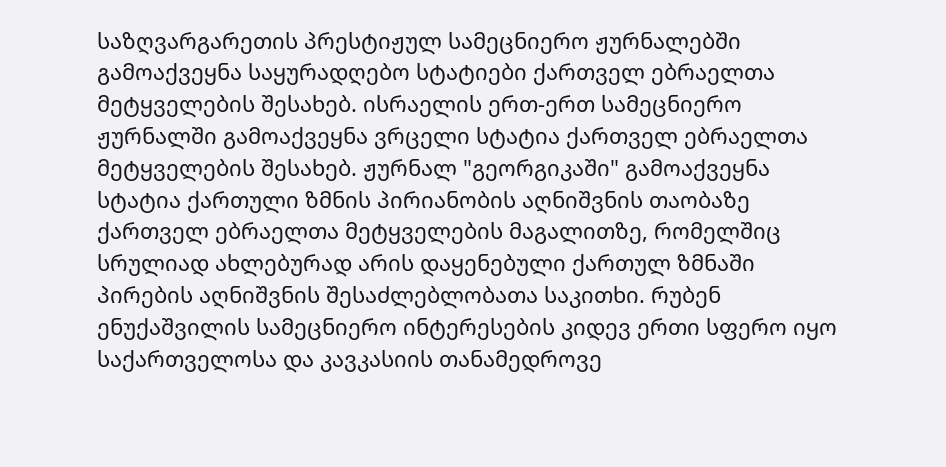საზღვარგარეთის პრესტიჟულ სამეცნიერო ჟურნალებში გამოაქვეყნა საყურადღებო სტატიები ქართველ ებრაელთა მეტყველების შესახებ. ისრაელის ერთ-ერთ სამეცნიერო ჟურნალში გამოაქვეყნა ვრცელი სტატია ქართველ ებრაელთა მეტყველების შესახებ. ჟურნალ "გეორგიკაში" გამოაქვეყნა სტატია ქართული ზმნის პირიანობის აღნიშვნის თაობაზე ქართველ ებრაელთა მეტყველების მაგალითზე, რომელშიც სრულიად ახლებურად არის დაყენებული ქართულ ზმნაში პირების აღნიშვნის შესაძლებლობათა საკითხი. რუბენ ენუქაშვილის სამეცნიერო ინტერესების კიდევ ერთი სფერო იყო საქართველოსა და კავკასიის თანამედროვე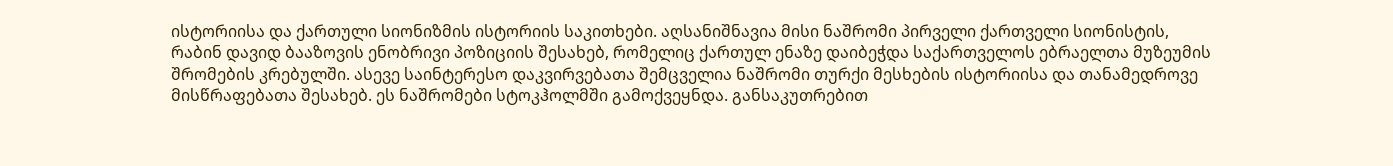ისტორიისა და ქართული სიონიზმის ისტორიის საკითხები. აღსანიშნავია მისი ნაშრომი პირველი ქართველი სიონისტის, რაბინ დავიდ ბააზოვის ენობრივი პოზიციის შესახებ, რომელიც ქართულ ენაზე დაიბეჭდა საქართველოს ებრაელთა მუზეუმის შრომების კრებულში. ასევე საინტერესო დაკვირვებათა შემცველია ნაშრომი თურქი მესხების ისტორიისა და თანამედროვე მისწრაფებათა შესახებ. ეს ნაშრომები სტოკჰოლმში გამოქვეყნდა. განსაკუთრებით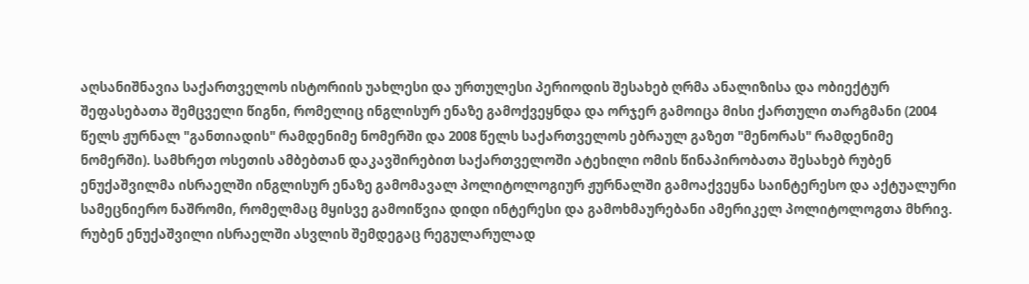აღსანიშნავია საქართველოს ისტორიის უახლესი და ურთულესი პერიოდის შესახებ ღრმა ანალიზისა და ობიექტურ შეფასებათა შემცველი წიგნი, რომელიც ინგლისურ ენაზე გამოქვეყნდა და ორჯერ გამოიცა მისი ქართული თარგმანი (2004 წელს ჟურნალ "განთიადის" რამდენიმე ნომერში და 2008 წელს საქართველოს ებრაულ გაზეთ "მენორას" რამდენიმე ნომერში). სამხრეთ ოსეთის ამბებთან დაკავშირებით საქართველოში ატეხილი ომის წინაპირობათა შესახებ რუბენ ენუქაშვილმა ისრაელში ინგლისურ ენაზე გამომავალ პოლიტოლოგიურ ჟურნალში გამოაქვეყნა საინტერესო და აქტუალური სამეცნიერო ნაშრომი, რომელმაც მყისვე გამოიწვია დიდი ინტერესი და გამოხმაურებანი ამერიკელ პოლიტოლოგთა მხრივ. რუბენ ენუქაშვილი ისრაელში ასვლის შემდეგაც რეგულარულად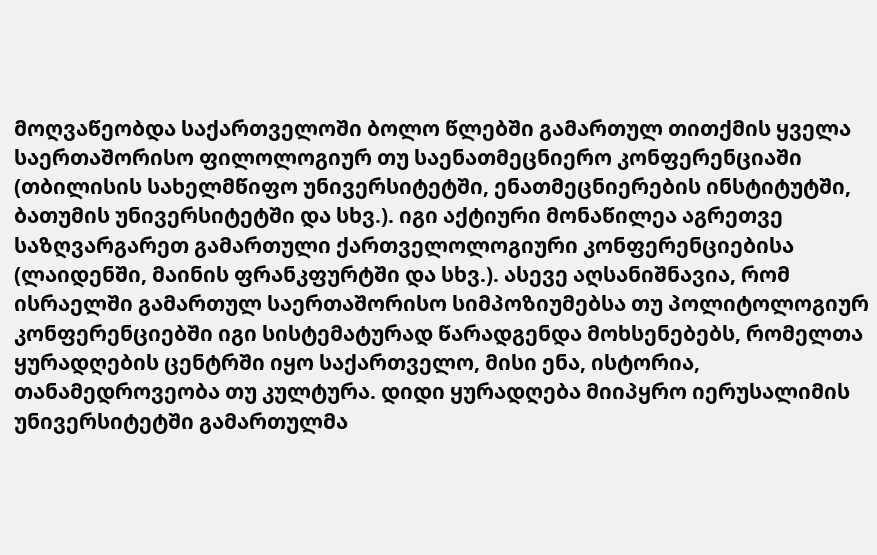მოღვაწეობდა საქართველოში ბოლო წლებში გამართულ თითქმის ყველა საერთაშორისო ფილოლოგიურ თუ საენათმეცნიერო კონფერენციაში (თბილისის სახელმწიფო უნივერსიტეტში, ენათმეცნიერების ინსტიტუტში, ბათუმის უნივერსიტეტში და სხვ.). იგი აქტიური მონაწილეა აგრეთვე საზღვარგარეთ გამართული ქართველოლოგიური კონფერენციებისა (ლაიდენში, მაინის ფრანკფურტში და სხვ.). ასევე აღსანიშნავია, რომ ისრაელში გამართულ საერთაშორისო სიმპოზიუმებსა თუ პოლიტოლოგიურ კონფერენციებში იგი სისტემატურად წარადგენდა მოხსენებებს, რომელთა ყურადღების ცენტრში იყო საქართველო, მისი ენა, ისტორია, თანამედროვეობა თუ კულტურა. დიდი ყურადღება მიიპყრო იერუსალიმის უნივერსიტეტში გამართულმა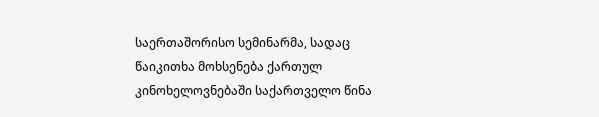საერთაშორისო სემინარმა, სადაც წაიკითხა მოხსენება ქართულ კინოხელოვნებაში საქართველო წინა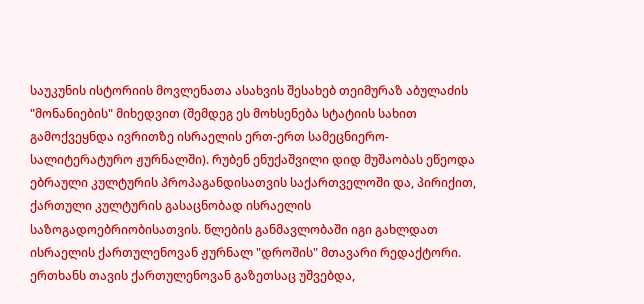საუკუნის ისტორიის მოვლენათა ასახვის შესახებ თეიმურაზ აბულაძის "მონანიების" მიხედვით (შემდეგ ეს მოხსენება სტატიის სახით გამოქვეყნდა ივრითზე ისრაელის ერთ-ერთ სამეცნიერო-სალიტერატურო ჟურნალში). რუბენ ენუქაშვილი დიდ მუშაობას ეწეოდა ებრაული კულტურის პროპაგანდისათვის საქართველოში და, პირიქით, ქართული კულტურის გასაცნობად ისრაელის საზოგადოებრიობისათვის. წლების განმავლობაში იგი გახლდათ ისრაელის ქართულენოვან ჟურნალ "დროშის" მთავარი რედაქტორი. ერთხანს თავის ქართულენოვან გაზეთსაც უშვებდა,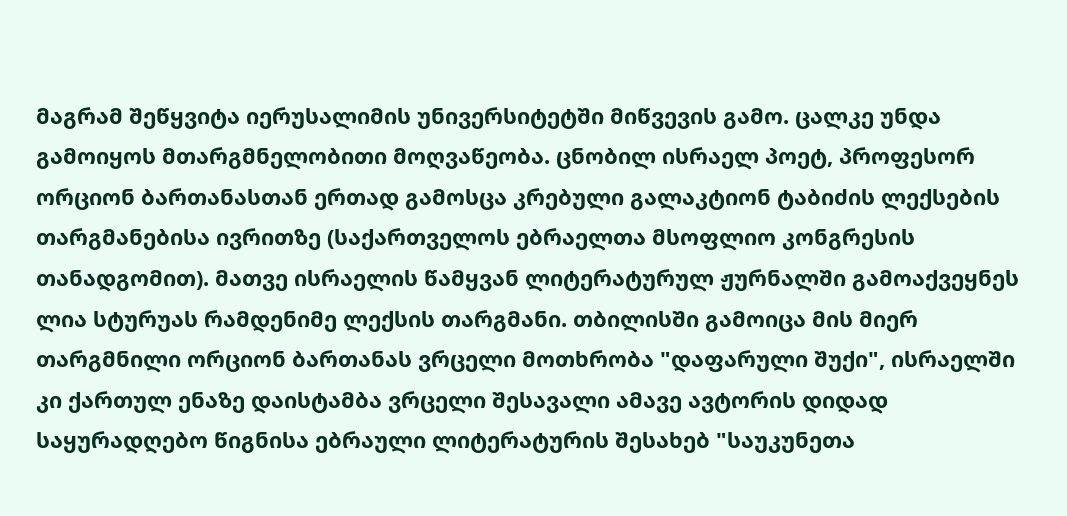მაგრამ შეწყვიტა იერუსალიმის უნივერსიტეტში მიწვევის გამო. ცალკე უნდა გამოიყოს მთარგმნელობითი მოღვაწეობა. ცნობილ ისრაელ პოეტ, პროფესორ ორციონ ბართანასთან ერთად გამოსცა კრებული გალაკტიონ ტაბიძის ლექსების თარგმანებისა ივრითზე (საქართველოს ებრაელთა მსოფლიო კონგრესის თანადგომით). მათვე ისრაელის წამყვან ლიტერატურულ ჟურნალში გამოაქვეყნეს ლია სტურუას რამდენიმე ლექსის თარგმანი. თბილისში გამოიცა მის მიერ თარგმნილი ორციონ ბართანას ვრცელი მოთხრობა "დაფარული შუქი", ისრაელში კი ქართულ ენაზე დაისტამბა ვრცელი შესავალი ამავე ავტორის დიდად საყურადღებო წიგნისა ებრაული ლიტერატურის შესახებ "საუკუნეთა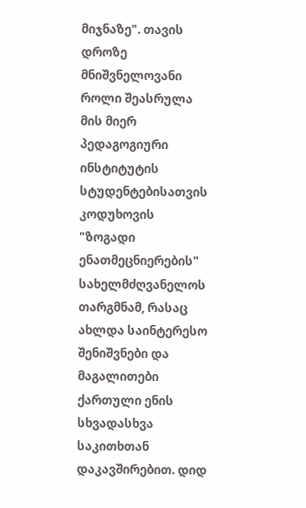მიჯნაზე". თავის დროზე მნიშვნელოვანი როლი შეასრულა მის მიერ პედაგოგიური ინსტიტუტის სტუდენტებისათვის კოდუხოვის "ზოგადი ენათმეცნიერების" სახელმძღვანელოს თარგმნამ, რასაც ახლდა საინტერესო შენიშვნები და მაგალითები ქართული ენის სხვადასხვა საკითხთან დაკავშირებით. დიდ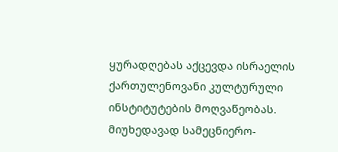ყურადღებას აქცევდა ისრაელის ქართულენოვანი კულტურული ინსტიტუტების მოღვაწეობას. მიუხედავად სამეცნიერო-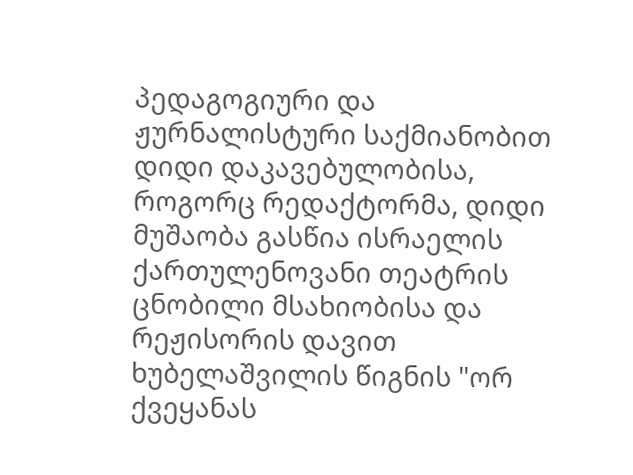პედაგოგიური და ჟურნალისტური საქმიანობით დიდი დაკავებულობისა, როგორც რედაქტორმა, დიდი მუშაობა გასწია ისრაელის ქართულენოვანი თეატრის ცნობილი მსახიობისა და რეჟისორის დავით ხუბელაშვილის წიგნის "ორ ქვეყანას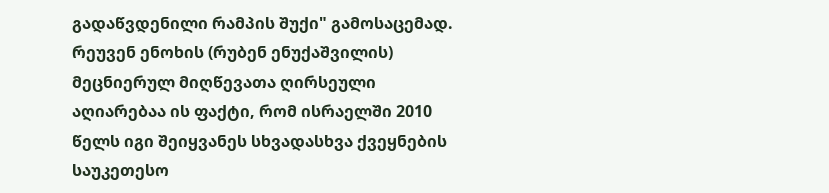გადაწვდენილი რამპის შუქი" გამოსაცემად. რეუვენ ენოხის (რუბენ ენუქაშვილის) მეცნიერულ მიღწევათა ღირსეული აღიარებაა ის ფაქტი, რომ ისრაელში 2010 წელს იგი შეიყვანეს სხვადასხვა ქვეყნების საუკეთესო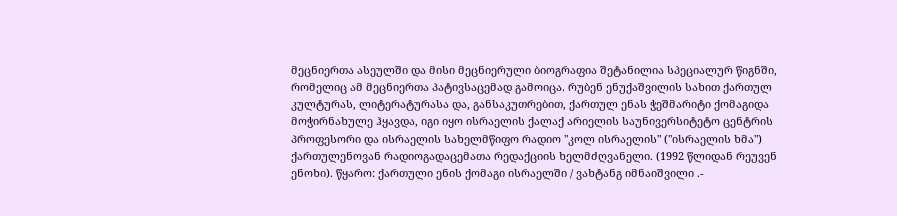მეცნიერთა ასეულში და მისი მეცნიერული ბიოგრაფია შეტანილია სპეციალურ წიგნში, რომელიც ამ მეცნიერთა პატივსაცემად გამოიცა. რუბენ ენუქაშვილის სახით ქართულ კულტურას, ლიტერატურასა და, განსაკუთრებით, ქართულ ენას ჭეშმარიტი ქომაგიდა მოჭირნახულე ჰყავდა, იგი იყო ისრაელის ქალაქ არიელის საუნივერსიტეტო ცენტრის პროფესორი და ისრაელის სახელმწიფო რადიო "კოლ ისრაელის" ("ისრაელის ხმა") ქართულენოვან რადიოგადაცემათა რედაქციის ხელმძღვანელი. (1992 წლიდან რეუვენ ენოხი). წყარო: ქართული ენის ქომაგი ისრაელში / ვახტანგ იმნაიშვილი .-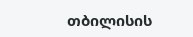თბილისის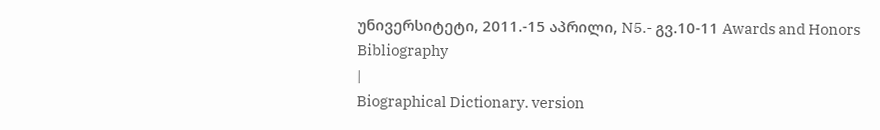უნივერსიტეტი, 2011.-15 აპრილი, N5.- გვ.10-11 Awards and Honors
Bibliography
|
Biographical Dictionary. version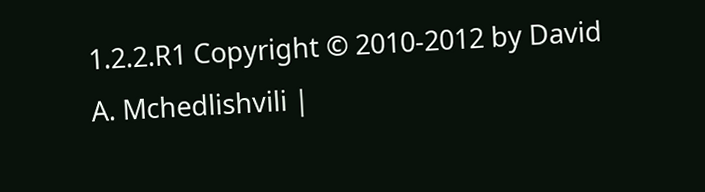1.2.2.R1 Copyright © 2010-2012 by David A. Mchedlishvili |